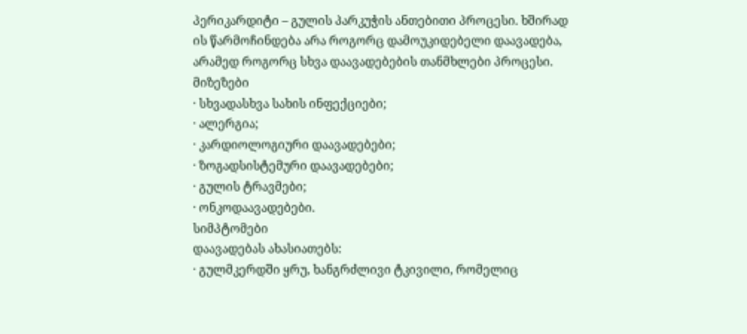პერიკარდიტი – გულის პარკუჭის ანთებითი პროცესი. ხშირად ის წარმოჩინდება არა როგორც დამოუკიდებელი დაავადება, არამედ როგორც სხვა დაავადებების თანმხლები პროცესი.
მიზეზები
· სხვადასხვა სახის ინფექციები;
· ალერგია;
· კარდიოლოგიური დაავადებები;
· ზოგადსისტემური დაავადებები;
· გულის ტრავმები;
· ონკოდაავადებები.
სიმპტომები
დაავადებას ახასიათებს:
· გულმკერდში ყრუ, ხანგრძლივი ტკივილი, რომელიც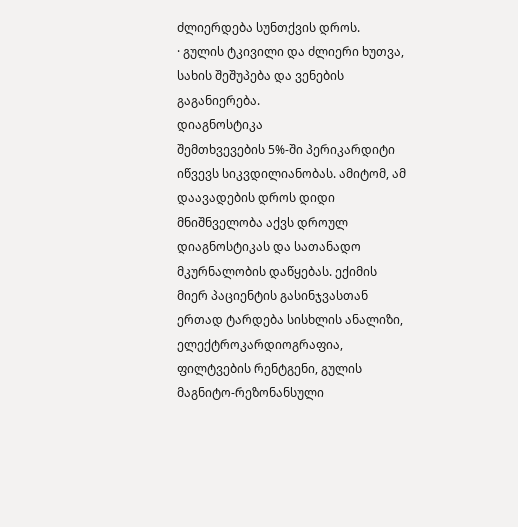ძლიერდება სუნთქვის დროს.
· გულის ტკივილი და ძლიერი ხუთვა, სახის შეშუპება და ვენების გაგანიერება.
დიაგნოსტიკა
შემთხვევების 5%-ში პერიკარდიტი იწვევს სიკვდილიანობას. ამიტომ, ამ დაავადების დროს დიდი მნიშნველობა აქვს დროულ დიაგნოსტიკას და სათანადო მკურნალობის დაწყებას. ექიმის მიერ პაციენტის გასინჯვასთან ერთად ტარდება სისხლის ანალიზი, ელექტროკარდიოგრაფია, ფილტვების რენტგენი, გულის მაგნიტო-რეზონანსული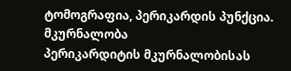ტომოგრაფია, პერიკარდის პუნქცია.
მკურნალობა
პერიკარდიტის მკურნალობისას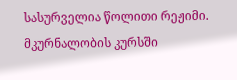სასურველია წოლითი რეჟიმი. მკურნალობის კურსში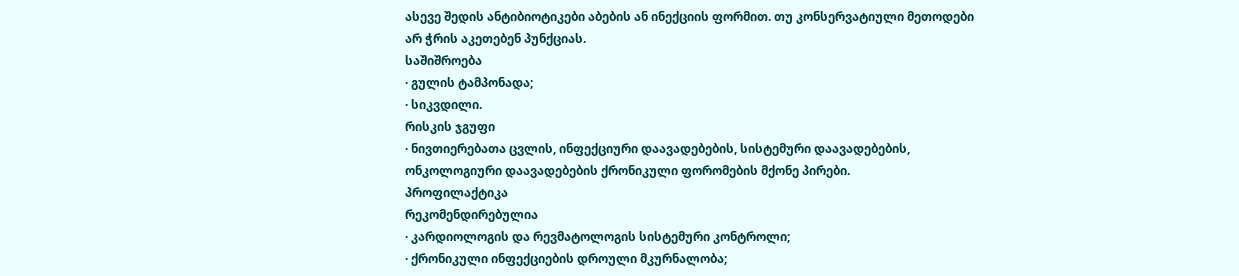ასევე შედის ანტიბიოტიკები აბების ან ინექციის ფორმით. თუ კონსერვატიული მეთოდები არ ჭრის აკეთებენ პუნქციას.
საშიშროება
· გულის ტამპონადა;
· სიკვდილი.
რისკის ჯგუფი
· ნივთიერებათა ცვლის, ინფექციური დაავადებების, სისტემური დაავადებების, ონკოლოგიური დაავადებების ქრონიკული ფორომების მქონე პირები.
პროფილაქტიკა
რეკომენდირებულია
· კარდიოლოგის და რევმატოლოგის სისტემური კონტროლი;
· ქრონიკული ინფექციების დროული მკურნალობა;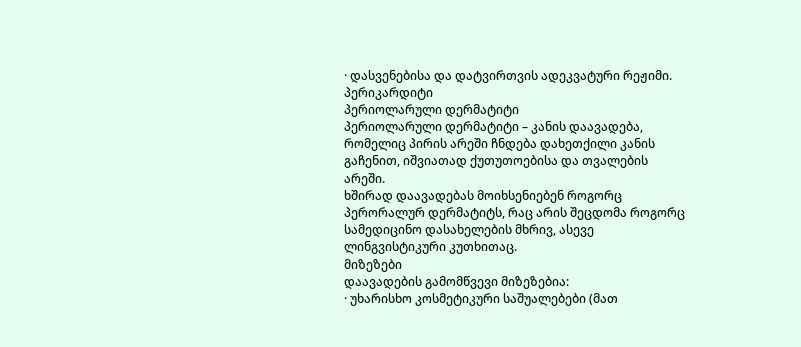· დასვენებისა და დატვირთვის ადეკვატური რეჟიმი.
პერიკარდიტი
პერიოლარული დერმატიტი
პერიოლარული დერმატიტი – კანის დაავადება, რომელიც პირის არეში ჩნდება დახეთქილი კანის გაჩენით, იშვიათად ქუთუთოებისა და თვალების არეში.
ხშირად დაავადებას მოიხსენიებენ როგორც პერორალურ დერმატიტს, რაც არის შეცდომა როგორც სამედიცინო დასახელების მხრივ, ასევე ლინგვისტიკური კუთხითაც.
მიზეზები
დაავადების გამომწვევი მიზეზებია:
· უხარისხო კოსმეტიკური საშუალებები (მათ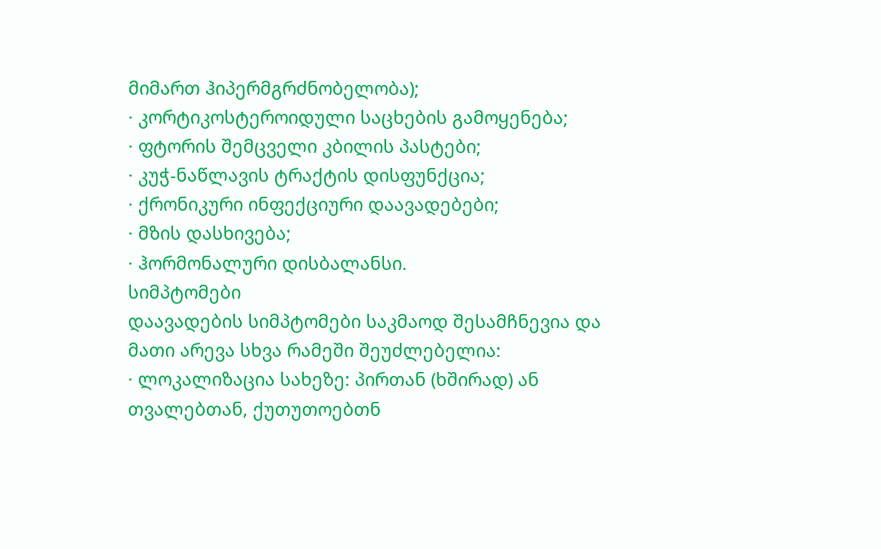მიმართ ჰიპერმგრძნობელობა);
· კორტიკოსტეროიდული საცხების გამოყენება;
· ფტორის შემცველი კბილის პასტები;
· კუჭ-ნაწლავის ტრაქტის დისფუნქცია;
· ქრონიკური ინფექციური დაავადებები;
· მზის დასხივება;
· ჰორმონალური დისბალანსი.
სიმპტომები
დაავადების სიმპტომები საკმაოდ შესამჩნევია და მათი არევა სხვა რამეში შეუძლებელია:
· ლოკალიზაცია სახეზე: პირთან (ხშირად) ან თვალებთან, ქუთუთოებთნ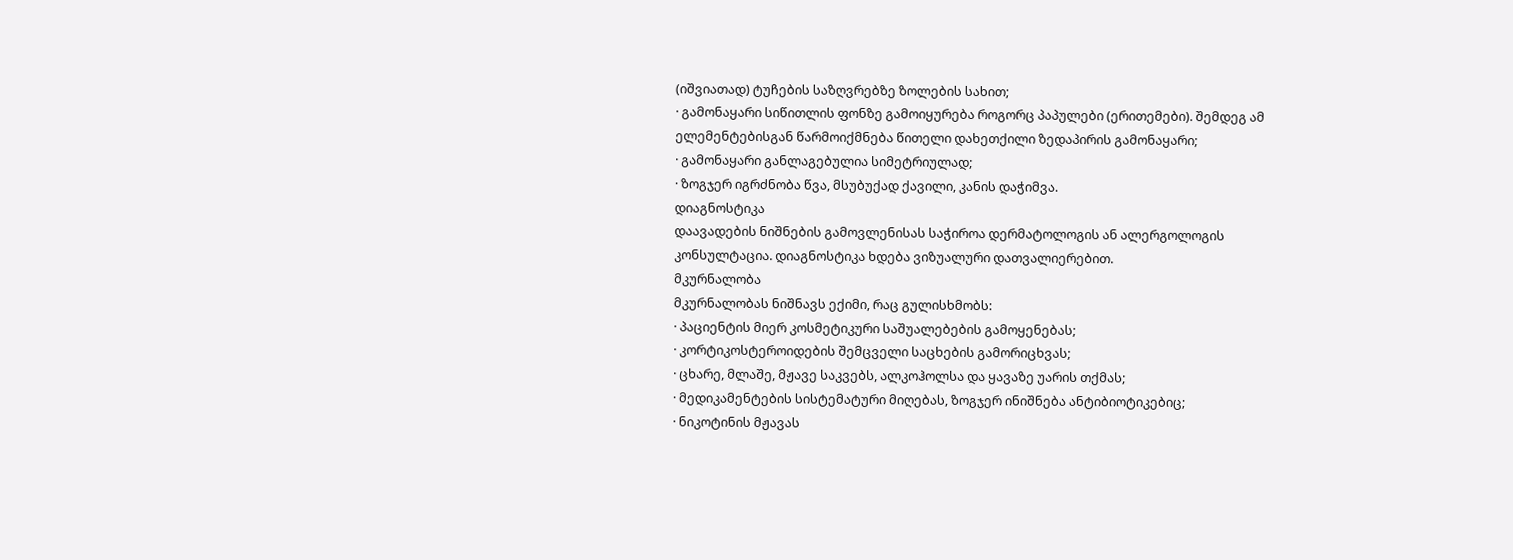(იშვიათად) ტუჩების საზღვრებზე ზოლების სახით;
· გამონაყარი სიწითლის ფონზე გამოიყურება როგორც პაპულები (ერითემები). შემდეგ ამ ელემენტებისგან წარმოიქმნება წითელი დახეთქილი ზედაპირის გამონაყარი;
· გამონაყარი განლაგებულია სიმეტრიულად;
· ზოგჯერ იგრძნობა წვა, მსუბუქად ქავილი, კანის დაჭიმვა.
დიაგნოსტიკა
დაავადების ნიშნების გამოვლენისას საჭიროა დერმატოლოგის ან ალერგოლოგის კონსულტაცია. დიაგნოსტიკა ხდება ვიზუალური დათვალიერებით.
მკურნალობა
მკურნალობას ნიშნავს ექიმი, რაც გულისხმობს:
· პაციენტის მიერ კოსმეტიკური საშუალებების გამოყენებას;
· კორტიკოსტეროიდების შემცველი საცხების გამორიცხვას;
· ცხარე, მლაშე, მჟავე საკვებს, ალკოჰოლსა და ყავაზე უარის თქმას;
· მედიკამენტების სისტემატური მიღებას, ზოგჯერ ინიშნება ანტიბიოტიკებიც;
· ნიკოტინის მჟავას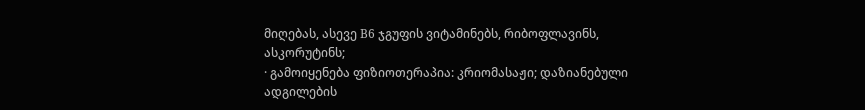მიღებას, ასევე В6 ჯგუფის ვიტამინებს, რიბოფლავინს, ასკორუტინს;
· გამოიყენება ფიზიოთერაპია: კრიომასაჟი; დაზიანებული ადგილების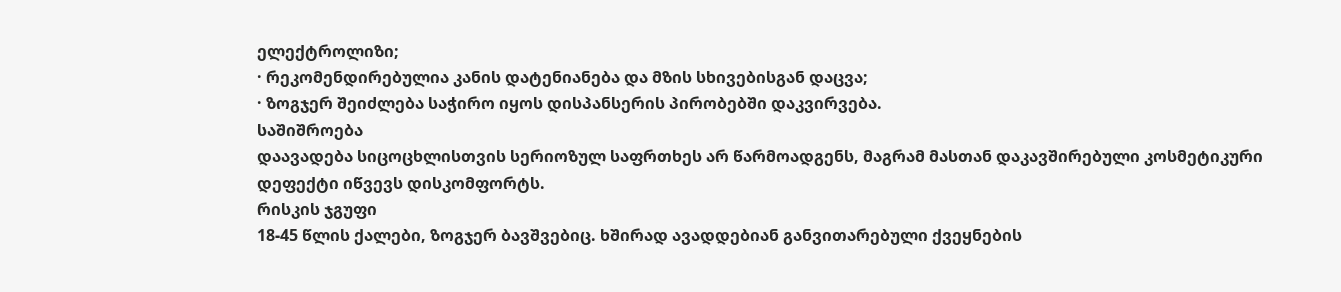ელექტროლიზი;
· რეკომენდირებულია კანის დატენიანება და მზის სხივებისგან დაცვა;
· ზოგჯერ შეიძლება საჭირო იყოს დისპანსერის პირობებში დაკვირვება.
საშიშროება
დაავადება სიცოცხლისთვის სერიოზულ საფრთხეს არ წარმოადგენს, მაგრამ მასთან დაკავშირებული კოსმეტიკური დეფექტი იწვევს დისკომფორტს.
რისკის ჯგუფი
18-45 წლის ქალები, ზოგჯერ ბავშვებიც. ხშირად ავადდებიან განვითარებული ქვეყნების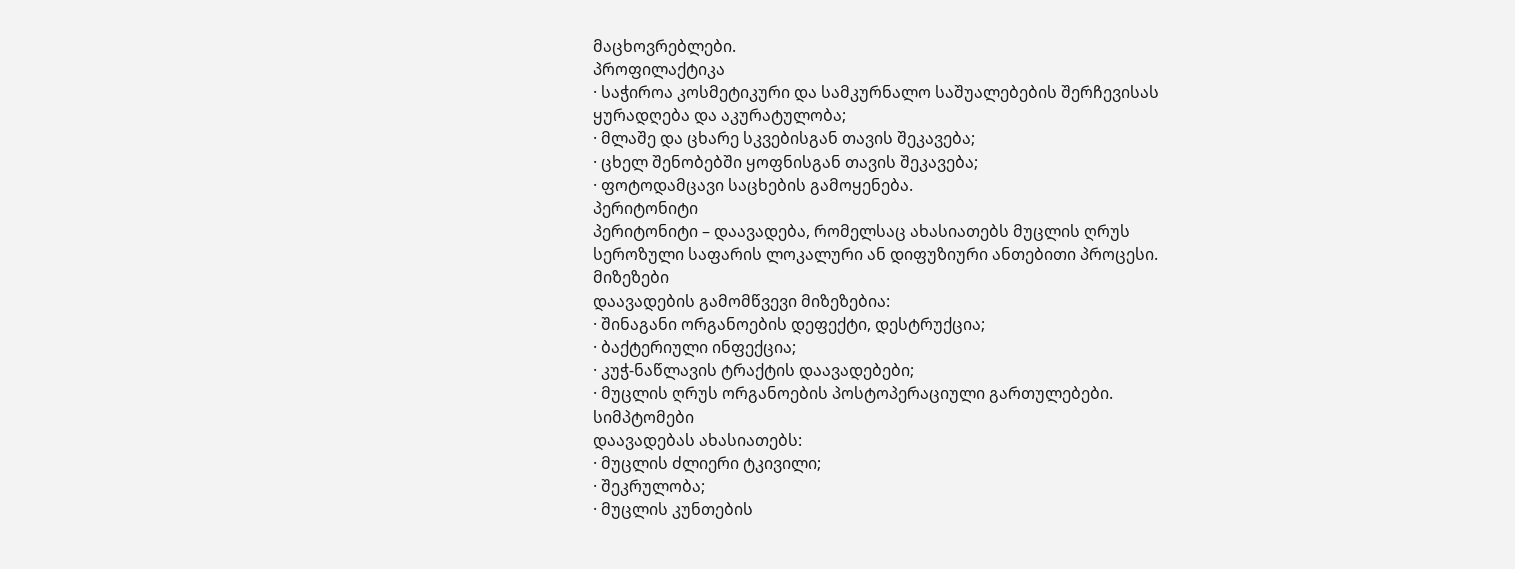მაცხოვრებლები.
პროფილაქტიკა
· საჭიროა კოსმეტიკური და სამკურნალო საშუალებების შერჩევისას ყურადღება და აკურატულობა;
· მლაშე და ცხარე სკვებისგან თავის შეკავება;
· ცხელ შენობებში ყოფნისგან თავის შეკავება;
· ფოტოდამცავი საცხების გამოყენება.
პერიტონიტი
პერიტონიტი – დაავადება, რომელსაც ახასიათებს მუცლის ღრუს სეროზული საფარის ლოკალური ან დიფუზიური ანთებითი პროცესი.
მიზეზები
დაავადების გამომწვევი მიზეზებია:
· შინაგანი ორგანოების დეფექტი, დესტრუქცია;
· ბაქტერიული ინფექცია;
· კუჭ-ნაწლავის ტრაქტის დაავადებები;
· მუცლის ღრუს ორგანოების პოსტოპერაციული გართულებები.
სიმპტომები
დაავადებას ახასიათებს:
· მუცლის ძლიერი ტკივილი;
· შეკრულობა;
· მუცლის კუნთების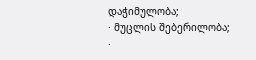დაჭიმულობა;
· მუცლის შებერილობა;
·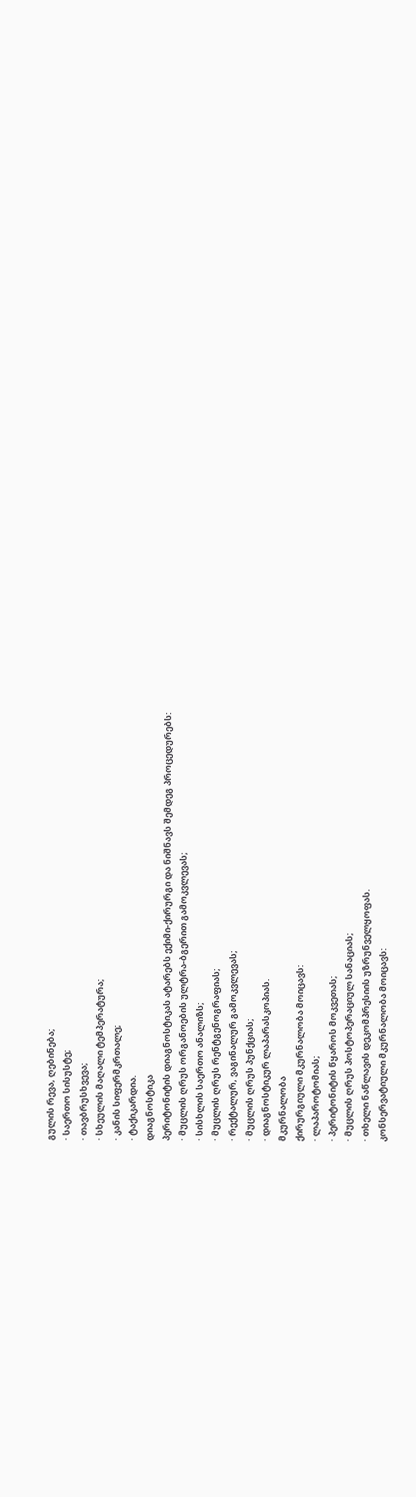გულის რევა, ღებინება;
· საერთო სისუსტე;
· თავბრუსხვევა;
· სხეულის მაღალი ტემპერატურა;
· კანის სიფერმკრთალე;
· ტაქიკარდია.
დიაგნოსტიკა
პერიტონიტის დიაგნოსტიკას ატარებს ექიმი-ქირურგი და ნიშნავს შემდეგ პროცედურებს:
· მუცლის ღრუს ორგანოების ულტრა-ბგერით გამოკვლევას;
· სისხლის საერთო ანალიზს;
· მუცლის ღრუს რენტგენოგრაფიას;
· რექტალურ, ვაგინალურ გამოკვლევას;
· მუცლის ღრუს პუნქციას;
· დიაგნოსტიკურ ლაპარასკოპიას.
მკურნალობა
ქირურგიული მკურნალობა მოიცავს:
· ლაპაროტომიას;
· პერიტონიტის წყაროს მოკვეთას;
· მუცლის ღრუს პოსტოპერაციულ სანაციას;
· თხელი ნაწლავის დეკომპრესიის უზრუნველყოფას.
კონსერვატიული მკურნალობა მოიცავს: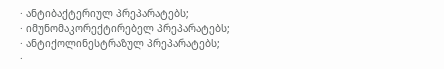· ანტიბაქტერიულ პრეპარატებს;
· იმუნომაკორექტირებელ პრეპარატებს;
· ანტიქოლინესტრაზულ პრეპარატებს;
·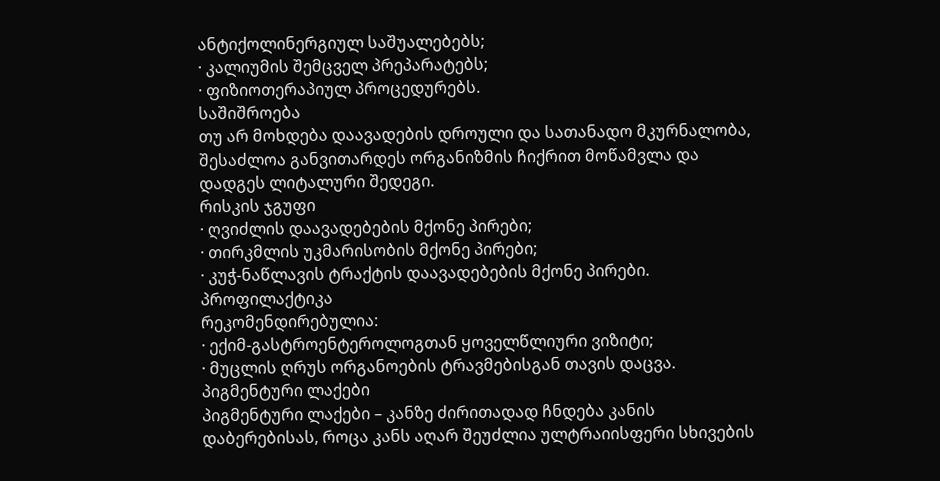ანტიქოლინერგიულ საშუალებებს;
· კალიუმის შემცველ პრეპარატებს;
· ფიზიოთერაპიულ პროცედურებს.
საშიშროება
თუ არ მოხდება დაავადების დროული და სათანადო მკურნალობა, შესაძლოა განვითარდეს ორგანიზმის ჩიქრით მოწამვლა და დადგეს ლიტალური შედეგი.
რისკის ჯგუფი
· ღვიძლის დაავადებების მქონე პირები;
· თირკმლის უკმარისობის მქონე პირები;
· კუჭ-ნაწლავის ტრაქტის დაავადებების მქონე პირები.
პროფილაქტიკა
რეკომენდირებულია:
· ექიმ-გასტროენტეროლოგთან ყოველწლიური ვიზიტი;
· მუცლის ღრუს ორგანოების ტრავმებისგან თავის დაცვა.
პიგმენტური ლაქები
პიგმენტური ლაქები – კანზე ძირითადად ჩნდება კანის დაბერებისას, როცა კანს აღარ შეუძლია ულტრაიისფერი სხივების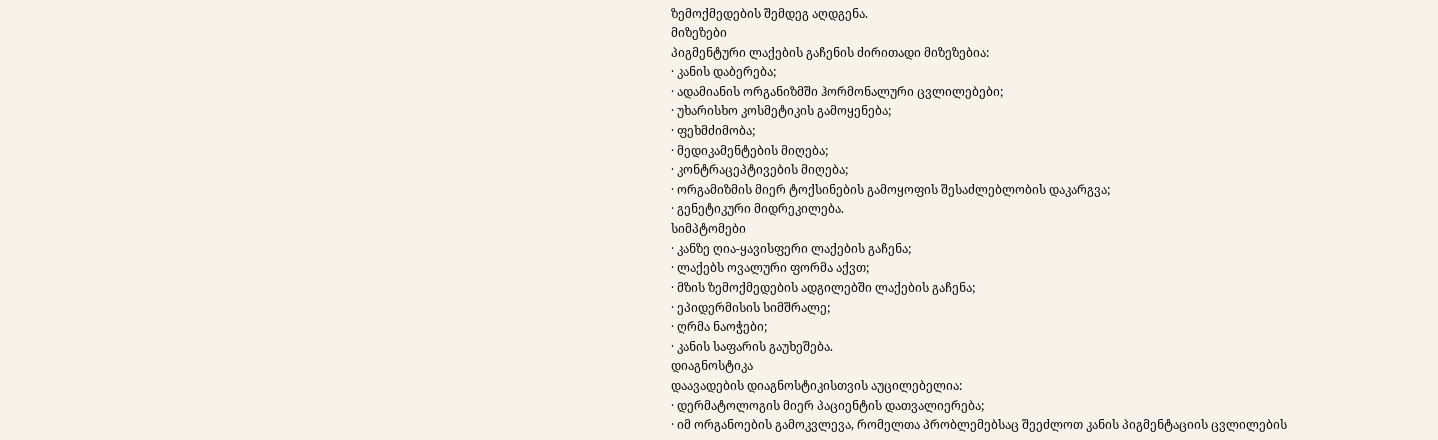ზემოქმედების შემდეგ აღდგენა.
მიზეზები
პიგმენტური ლაქების გაჩენის ძირითადი მიზეზებია:
· კანის დაბერება;
· ადამიანის ორგანიზმში ჰორმონალური ცვლილებები;
· უხარისხო კოსმეტიკის გამოყენება;
· ფეხმძიმობა;
· მედიკამენტების მიღება;
· კონტრაცეპტივების მიღება;
· ორგამიზმის მიერ ტოქსინების გამოყოფის შესაძლებლობის დაკარგვა;
· გენეტიკური მიდრეკილება.
სიმპტომები
· კანზე ღია-ყავისფერი ლაქების გაჩენა;
· ლაქებს ოვალური ფორმა აქვთ;
· მზის ზემოქმედების ადგილებში ლაქების გაჩენა;
· ეპიდერმისის სიმშრალე;
· ღრმა ნაოჭები;
· კანის საფარის გაუხეშება.
დიაგნოსტიკა
დაავადების დიაგნოსტიკისთვის აუცილებელია:
· დერმატოლოგის მიერ პაციენტის დათვალიერება;
· იმ ორგანოების გამოკვლევა, რომელთა პრობლემებსაც შეეძლოთ კანის პიგმენტაციის ცვლილების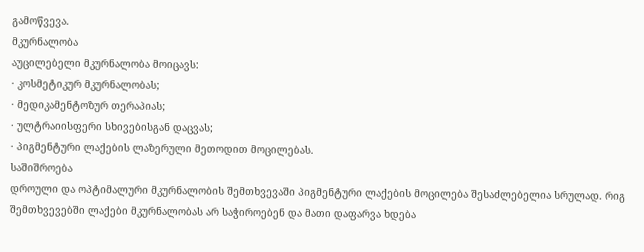გამოწვევა.
მკურნალობა
აუცილებელი მკურნალობა მოიცავს:
· კოსმეტიკურ მკურნალობას;
· მედიკამენტოზურ თერაპიას;
· ულტრაიისფერი სხივებისგან დაცვას;
· პიგმენტური ლაქების ლაზერული მეთოდით მოცილებას.
საშიშროება
დროული და ოპტიმალური მკურნალობის შემთხვევაში პიგმენტური ლაქების მოცილება შესაძლებელია სრულად. რიგ შემთხვევებში ლაქები მკურნალობას არ საჭიროებენ და მათი დაფარვა ხდება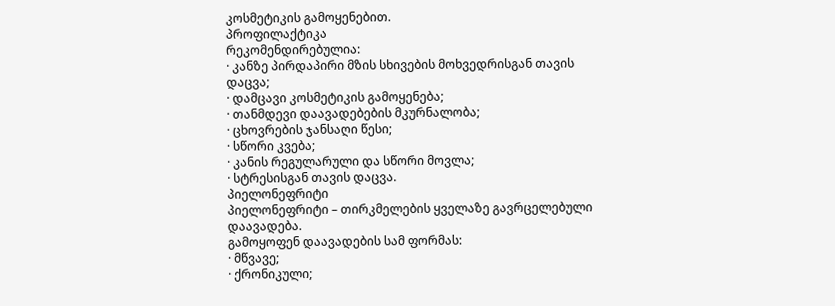კოსმეტიკის გამოყენებით.
პროფილაქტიკა
რეკომენდირებულია:
· კანზე პირდაპირი მზის სხივების მოხვედრისგან თავის დაცვა;
· დამცავი კოსმეტიკის გამოყენება;
· თანმდევი დაავადებების მკურნალობა;
· ცხოვრების ჯანსაღი წესი;
· სწორი კვება;
· კანის რეგულარული და სწორი მოვლა;
· სტრესისგან თავის დაცვა.
პიელონეფრიტი
პიელონეფრიტი – თირკმელების ყველაზე გავრცელებული დაავადება.
გამოყოფენ დაავადების სამ ფორმას:
· მწვავე;
· ქრონიკული;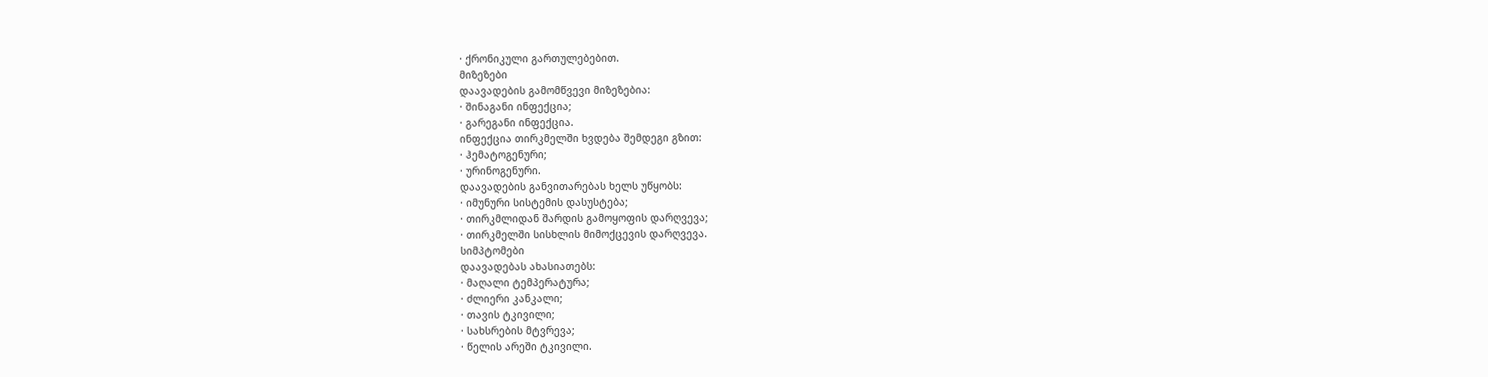· ქრონიკული გართულებებით.
მიზეზები
დაავადების გამომწვევი მიზეზებია:
· შინაგანი ინფექცია;
· გარეგანი ინფექცია.
ინფექცია თირკმელში ხვდება შემდეგი გზით:
· ჰემატოგენური;
· ურინოგენური.
დაავადების განვითარებას ხელს უწყობს:
· იმუნური სისტემის დასუსტება;
· თირკმლიდან შარდის გამოყოფის დარღვევა;
· თირკმელში სისხლის მიმოქცევის დარღვევა.
სიმპტომები
დაავადებას ახასიათებს:
· მაღალი ტემპერატურა;
· ძლიერი კანკალი;
· თავის ტკივილი;
· სახსრების მტვრევა;
· წელის არეში ტკივილი.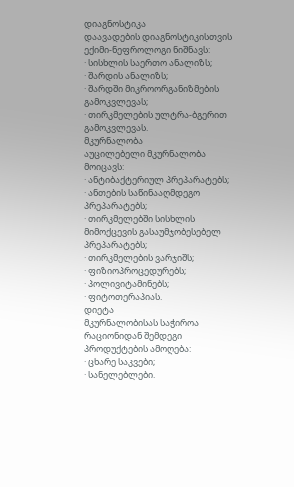დიაგნოსტიკა
დაავადების დიაგნოსტიკისთვის ექიმი-ნეფროლოგი ნიშნავს:
· სისხლის საერთო ანალიზს;
· შარდის ანალიზს;
· შარდში მიკროორგანიზმების გამოკვლევას;
· თირკმელების ულტრა-ბგერით გამოკვლევას.
მკურნალობა
აუცილებელი მკურნალობა მოიცავს:
· ანტიბაქტერიულ პრეპარატებს;
· ანთების საწინააღმდეგო პრეპარატებს;
· თირკმელებში სისხლის მიმოქცევის გასაუმჯობესებელ პრეპარატებს;
· თირკმელების ვარჯიშს;
· ფიზიოპროცედურებს;
· პოლივიტამინებს;
· ფიტოთერაპიას.
დიეტა
მკურნალობისას საჭიროა რაციონიდან შემდეგი პროდუქტების ამოღება:
· ცხარე საკვები;
· სანელებლები.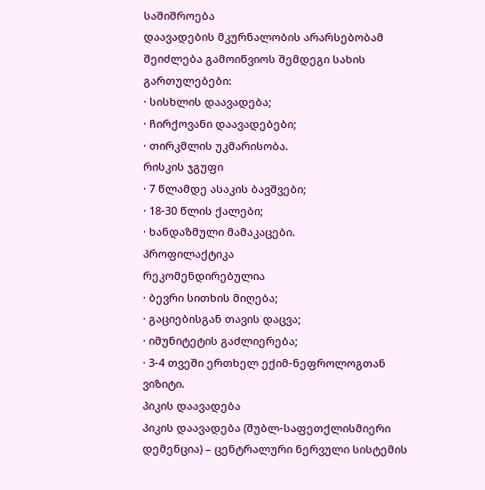საშიშროება
დაავადების მკურნალობის არარსებობამ შეიძლება გამოიწვიოს შემდეგი სახის გართულებები:
· სისხლის დაავადება;
· ჩირქოვანი დაავადებები;
· თირკმლის უკმარისობა.
რისკის ჯგუფი
· 7 წლამდე ასაკის ბავშვები;
· 18-30 წლის ქალები;
· ხანდაზმული მამაკაცები.
პროფილაქტიკა
რეკომენდირებულია
· ბევრი სითხის მიღება;
· გაციებისგან თავის დაცვა;
· იმუნიტეტის გაძლიერება;
· 3-4 თვეში ერთხელ ექიმ-ნეფროლოგთან ვიზიტი.
პიკის დაავადება
პიკის დაავადება (შუბლ-საფეთქლისმიერი დემენცია) – ცენტრალური ნერვული სისტემის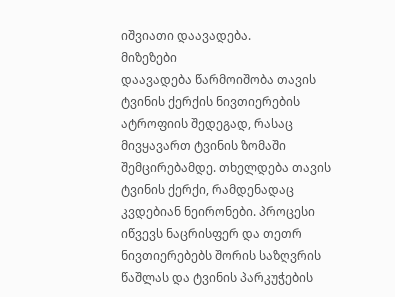იშვიათი დაავადება.
მიზეზები
დაავადება წარმოიშობა თავის ტვინის ქერქის ნივთიერების ატროფიის შედეგად, რასაც მივყავართ ტვინის ზომაში შემცირებამდე. თხელდება თავის ტვინის ქერქი, რამდენადაც კვდებიან ნეირონები. პროცესი იწვევს ნაცრისფერ და თეთრ ნივთიერებებს შორის საზღვრის წაშლას და ტვინის პარკუჭების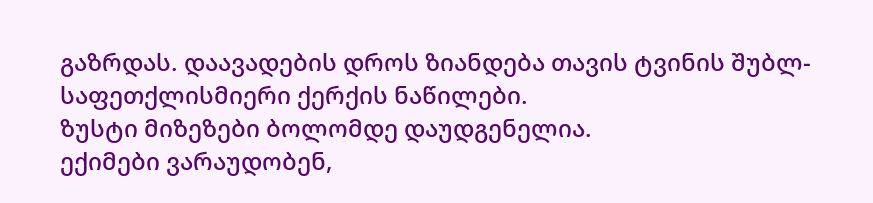გაზრდას. დაავადების დროს ზიანდება თავის ტვინის შუბლ-საფეთქლისმიერი ქერქის ნაწილები.
ზუსტი მიზეზები ბოლომდე დაუდგენელია.
ექიმები ვარაუდობენ,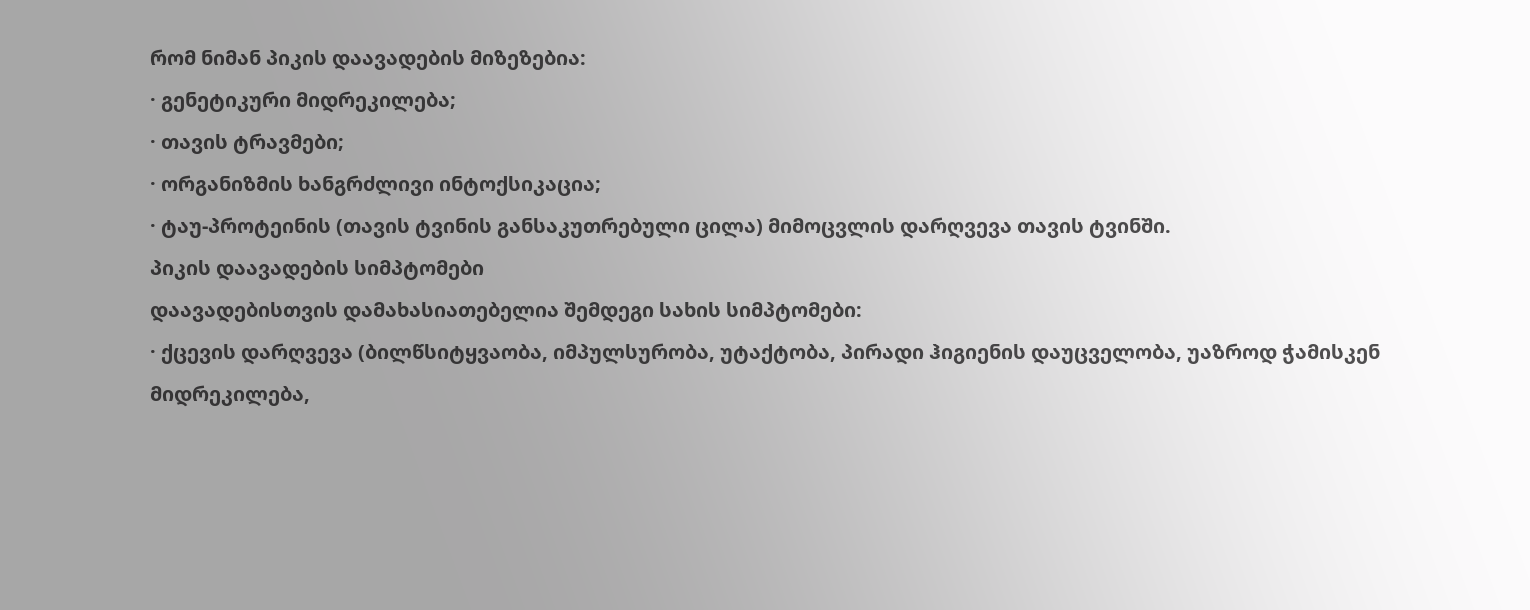რომ ნიმან პიკის დაავადების მიზეზებია:
· გენეტიკური მიდრეკილება;
· თავის ტრავმები;
· ორგანიზმის ხანგრძლივი ინტოქსიკაცია;
· ტაუ-პროტეინის (თავის ტვინის განსაკუთრებული ცილა) მიმოცვლის დარღვევა თავის ტვინში.
პიკის დაავადების სიმპტომები
დაავადებისთვის დამახასიათებელია შემდეგი სახის სიმპტომები:
· ქცევის დარღვევა (ბილწსიტყვაობა, იმპულსურობა, უტაქტობა, პირადი ჰიგიენის დაუცველობა, უაზროდ ჭამისკენ მიდრეკილება,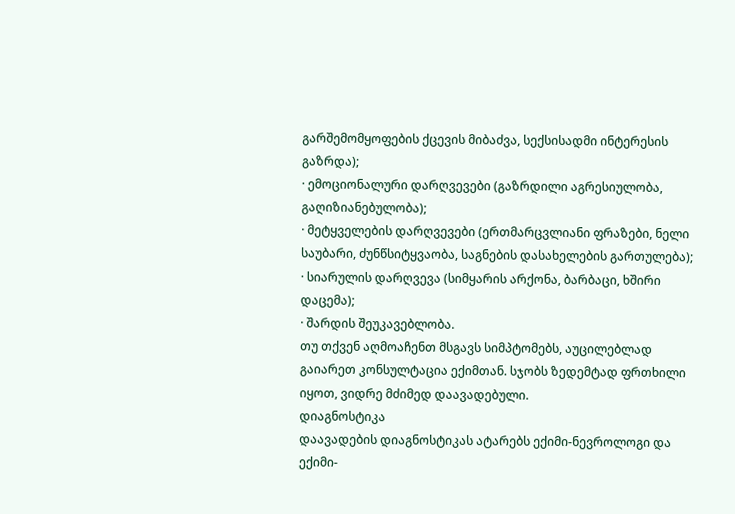გარშემომყოფების ქცევის მიბაძვა, სექსისადმი ინტერესის გაზრდა);
· ემოციონალური დარღვევები (გაზრდილი აგრესიულობა, გაღიზიანებულობა);
· მეტყველების დარღვევები (ერთმარცვლიანი ფრაზები, ნელი საუბარი, ძუნწსიტყვაობა, საგნების დასახელების გართულება);
· სიარულის დარღვევა (სიმყარის არქონა, ბარბაცი, ხშირი დაცემა);
· შარდის შეუკავებლობა.
თუ თქვენ აღმოაჩენთ მსგავს სიმპტომებს, აუცილებლად გაიარეთ კონსულტაცია ექიმთან. სჯობს ზედემტად ფრთხილი იყოთ, ვიდრე მძიმედ დაავადებული.
დიაგნოსტიკა
დაავადების დიაგნოსტიკას ატარებს ექიმი-ნევროლოგი და ექიმი-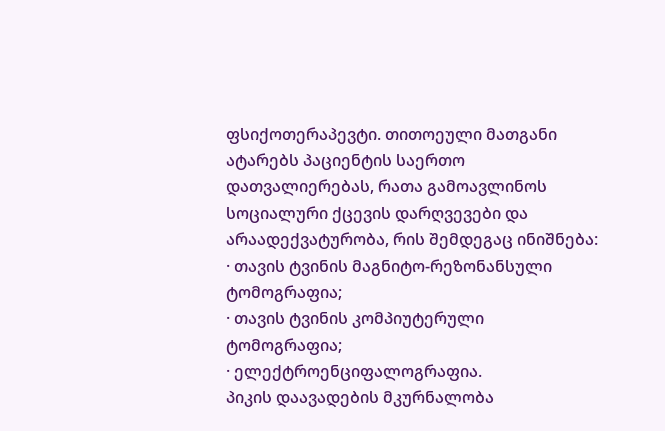ფსიქოთერაპევტი. თითოეული მათგანი ატარებს პაციენტის საერთო დათვალიერებას, რათა გამოავლინოს სოციალური ქცევის დარღვევები და არაადექვატურობა, რის შემდეგაც ინიშნება:
· თავის ტვინის მაგნიტო-რეზონანსული ტომოგრაფია;
· თავის ტვინის კომპიუტერული ტომოგრაფია;
· ელექტროენციფალოგრაფია.
პიკის დაავადების მკურნალობა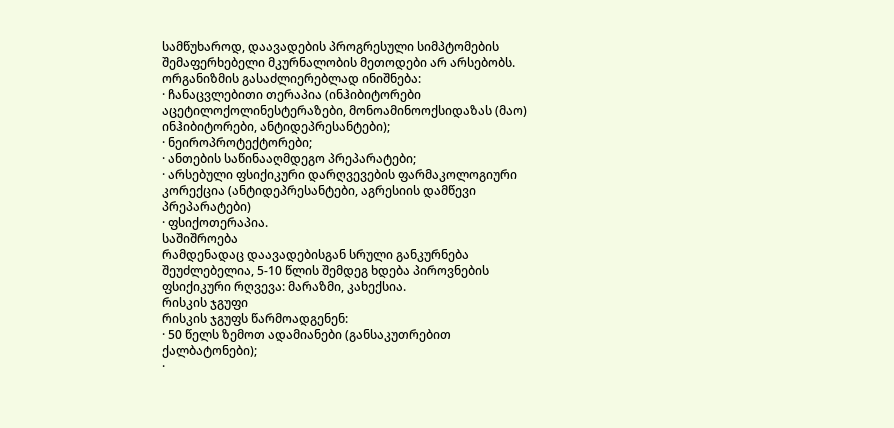სამწუხაროდ, დაავადების პროგრესული სიმპტომების შემაფერხებელი მკურნალობის მეთოდები არ არსებობს.
ორგანიზმის გასაძლიერებლად ინიშნება:
· ჩანაცვლებითი თერაპია (ინჰიბიტორები აცეტილოქოლინესტერაზები, მონოამინოოქსიდაზას (მაო) ინჰიბიტორები, ანტიდეპრესანტები);
· ნეიროპროტექტორები;
· ანთების საწინააღმდეგო პრეპარატები;
· არსებული ფსიქიკური დარღვევების ფარმაკოლოგიური კორექცია (ანტიდეპრესანტები, აგრესიის დამწევი პრეპარატები)
· ფსიქოთერაპია.
საშიშროება
რამდენადაც დაავადებისგან სრული განკურნება შეუძლებელია, 5-10 წლის შემდეგ ხდება პიროვნების ფსიქიკური რღვევა: მარაზმი, კახექსია.
რისკის ჯგუფი
რისკის ჯგუფს წარმოადგენენ:
· 50 წელს ზემოთ ადამიანები (განსაკუთრებით ქალბატონები);
·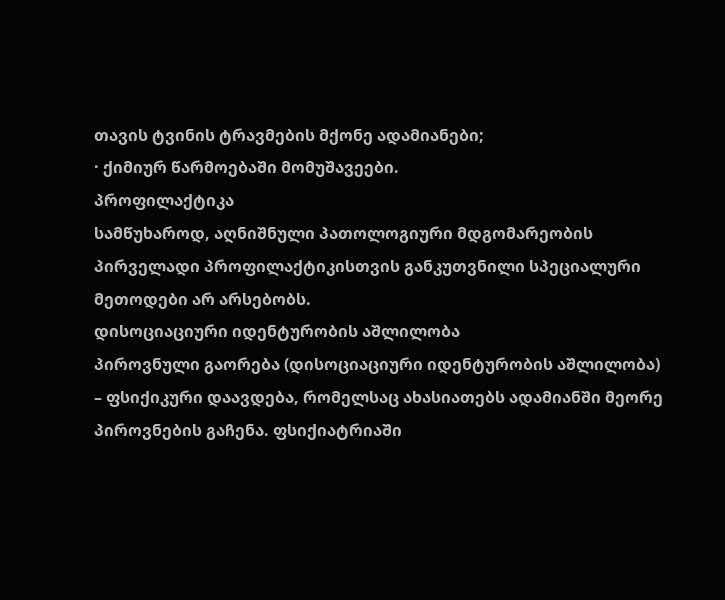თავის ტვინის ტრავმების მქონე ადამიანები;
· ქიმიურ წარმოებაში მომუშავეები.
პროფილაქტიკა
სამწუხაროდ, აღნიშნული პათოლოგიური მდგომარეობის პირველადი პროფილაქტიკისთვის განკუთვნილი სპეციალური მეთოდები არ არსებობს.
დისოციაციური იდენტურობის აშლილობა
პიროვნული გაორება (დისოციაციური იდენტურობის აშლილობა) – ფსიქიკური დაავდება, რომელსაც ახასიათებს ადამიანში მეორე პიროვნების გაჩენა. ფსიქიატრიაში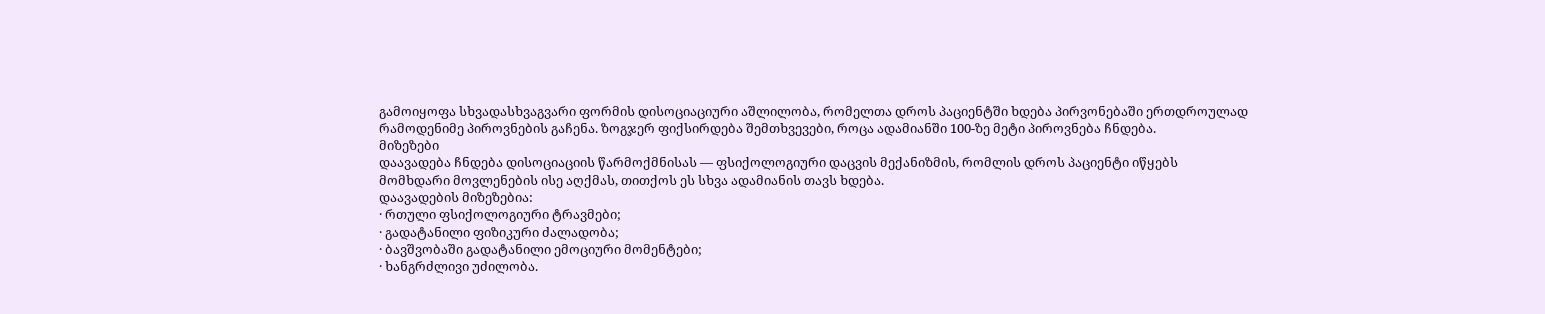გამოიყოფა სხვადასხვაგვარი ფორმის დისოციაციური აშლილობა, რომელთა დროს პაციენტში ხდება პირვონებაში ერთდროულად რამოდენიმე პიროვნების გაჩენა. ზოგჯერ ფიქსირდება შემთხვევები, როცა ადამიანში 100-ზე მეტი პიროვნება ჩნდება.
მიზეზები
დაავადება ჩნდება დისოციაციის წარმოქმნისას — ფსიქოლოგიური დაცვის მექანიზმის, რომლის დროს პაციენტი იწყებს მომხდარი მოვლენების ისე აღქმას, თითქოს ეს სხვა ადამიანის თავს ხდება.
დაავადების მიზეზებია:
· რთული ფსიქოლოგიური ტრავმები;
· გადატანილი ფიზიკური ძალადობა;
· ბავშვობაში გადატანილი ემოციური მომენტები;
· ხანგრძლივი უძილობა.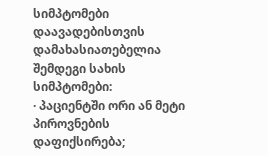სიმპტომები
დაავადებისთვის დამახასიათებელია შემდეგი სახის სიმპტომები:
· პაციენტში ორი ან მეტი პიროვნების დაფიქსირება;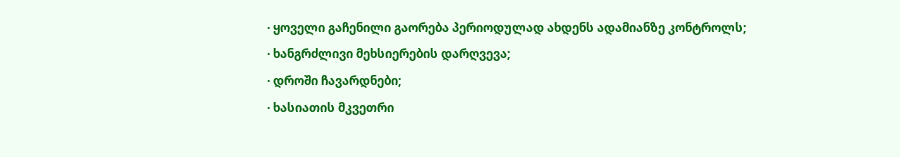· ყოველი გაჩენილი გაორება პერიოდულად ახდენს ადამიანზე კონტროლს;
· ხანგრძლივი მეხსიერების დარღვევა;
· დროში ჩავარდნები;
· ხასიათის მკვეთრი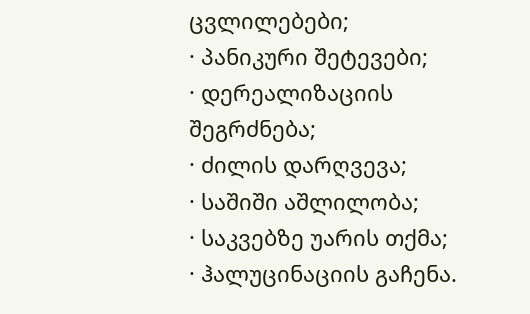ცვლილებები;
· პანიკური შეტევები;
· დერეალიზაციის შეგრძნება;
· ძილის დარღვევა;
· საშიში აშლილობა;
· საკვებზე უარის თქმა;
· ჰალუცინაციის გაჩენა.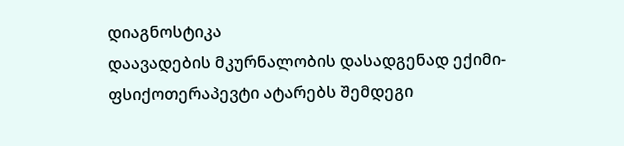დიაგნოსტიკა
დაავადების მკურნალობის დასადგენად ექიმი-ფსიქოთერაპევტი ატარებს შემდეგი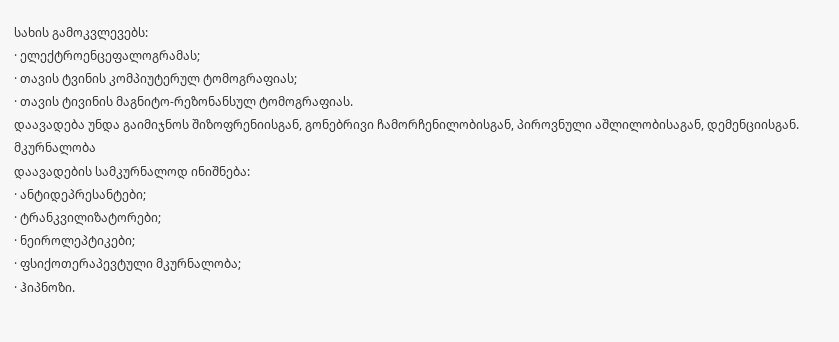სახის გამოკვლევებს:
· ელექტროენცეფალოგრამას;
· თავის ტვინის კომპიუტერულ ტომოგრაფიას;
· თავის ტივინის მაგნიტო-რეზონანსულ ტომოგრაფიას.
დაავადება უნდა გაიმიჯნოს შიზოფრენიისგან, გონებრივი ჩამორჩენილობისგან, პიროვნული აშლილობისაგან, დემენციისგან.
მკურნალობა
დაავადების სამკურნალოდ ინიშნება:
· ანტიდეპრესანტები;
· ტრანკვილიზატორები;
· ნეიროლეპტიკები;
· ფსიქოთერაპევტული მკურნალობა;
· ჰიპნოზი.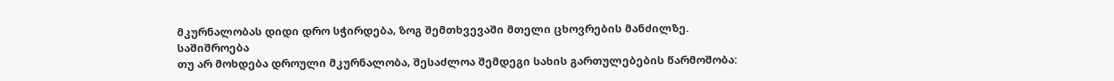მკურნალობას დიდი დრო სჭირდება, ზოგ შემთხვევაში მთელი ცხოვრების მანძილზე.
საშიშროება
თუ არ მოხდება დროული მკურნალობა, შესაძლოა შემდეგი სახის გართულებების წარმოშობა: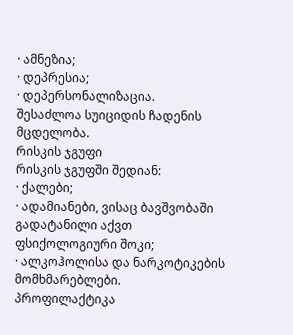· ამნეზია;
· დეპრესია;
· დეპერსონალიზაცია.
შესაძლოა სუიციდის ჩადენის მცდელობა.
რისკის ჯგუფი
რისკის ჯგუფში შედიან:
· ქალები;
· ადამიანები, ვისაც ბავშვობაში გადატანილი აქვთ ფსიქოლოგიური შოკი;
· ალკოჰოლისა და ნარკოტიკების მომხმარებლები.
პროფილაქტიკა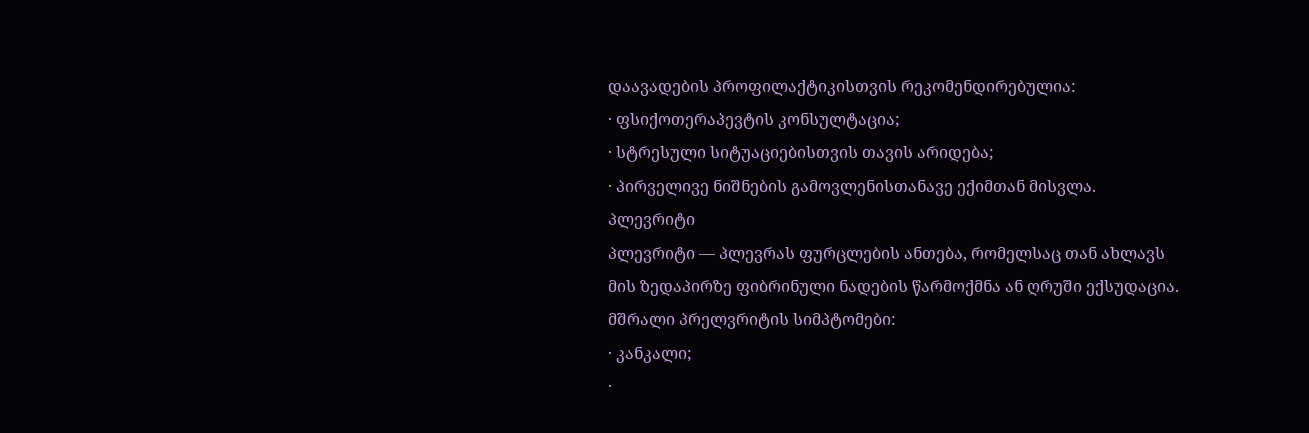დაავადების პროფილაქტიკისთვის რეკომენდირებულია:
· ფსიქოთერაპევტის კონსულტაცია;
· სტრესული სიტუაციებისთვის თავის არიდება;
· პირველივე ნიშნების გამოვლენისთანავე ექიმთან მისვლა.
პლევრიტი
პლევრიტი — პლევრას ფურცლების ანთება, რომელსაც თან ახლავს მის ზედაპირზე ფიბრინული ნადების წარმოქმნა ან ღრუში ექსუდაცია.
მშრალი პრელვრიტის სიმპტომები:
· კანკალი;
·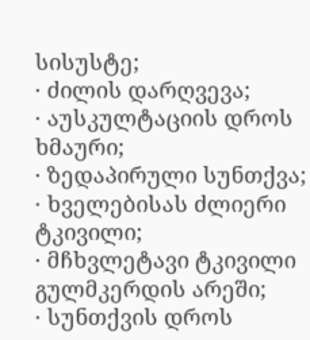სისუსტე;
· ძილის დარღვევა;
· აუსკულტაციის დროს ხმაური;
· ზედაპირული სუნთქვა;
· ხველებისას ძლიერი ტკივილი;
· მჩხვლეტავი ტკივილი გულმკერდის არეში;
· სუნთქვის დროს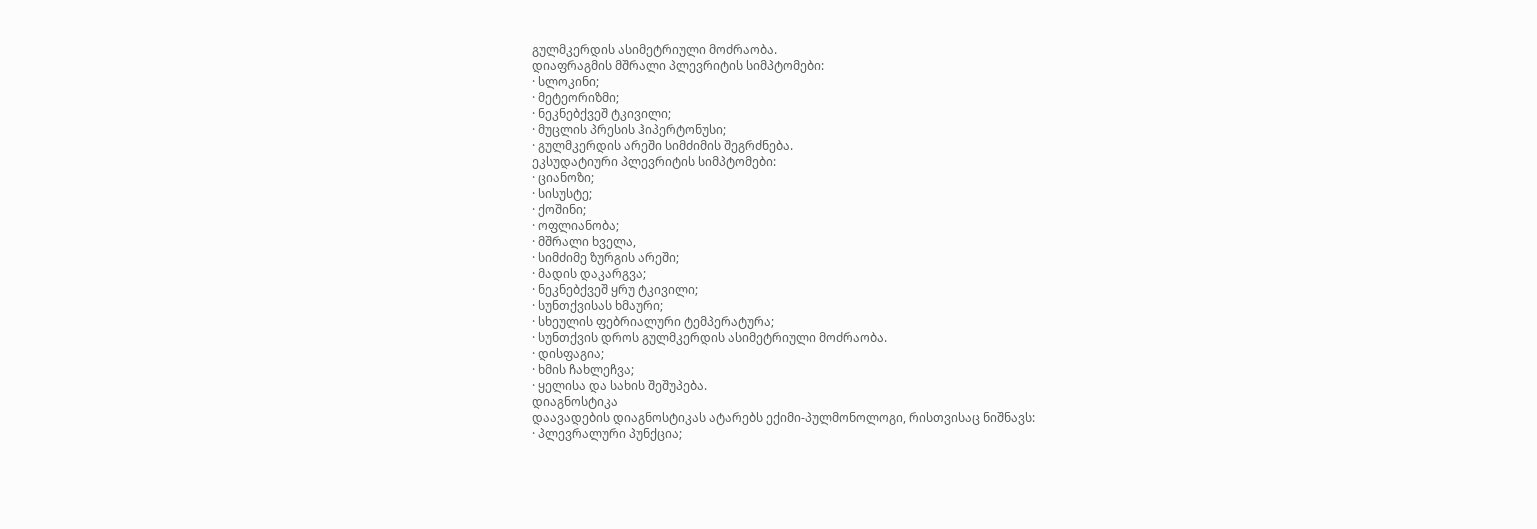გულმკერდის ასიმეტრიული მოძრაობა.
დიაფრაგმის მშრალი პლევრიტის სიმპტომები:
· სლოკინი;
· მეტეორიზმი;
· ნეკნებქვეშ ტკივილი;
· მუცლის პრესის ჰიპერტონუსი;
· გულმკერდის არეში სიმძიმის შეგრძნება.
ეკსუდატიური პლევრიტის სიმპტომები:
· ციანოზი;
· სისუსტე;
· ქოშინი;
· ოფლიანობა;
· მშრალი ხველა,
· სიმძიმე ზურგის არეში;
· მადის დაკარგვა;
· ნეკნებქვეშ ყრუ ტკივილი;
· სუნთქვისას ხმაური;
· სხეულის ფებრიალური ტემპერატურა;
· სუნთქვის დროს გულმკერდის ასიმეტრიული მოძრაობა.
· დისფაგია;
· ხმის ჩახლეჩვა;
· ყელისა და სახის შეშუპება.
დიაგნოსტიკა
დაავადების დიაგნოსტიკას ატარებს ექიმი-პულმონოლოგი, რისთვისაც ნიშნავს:
· პლევრალური პუნქცია;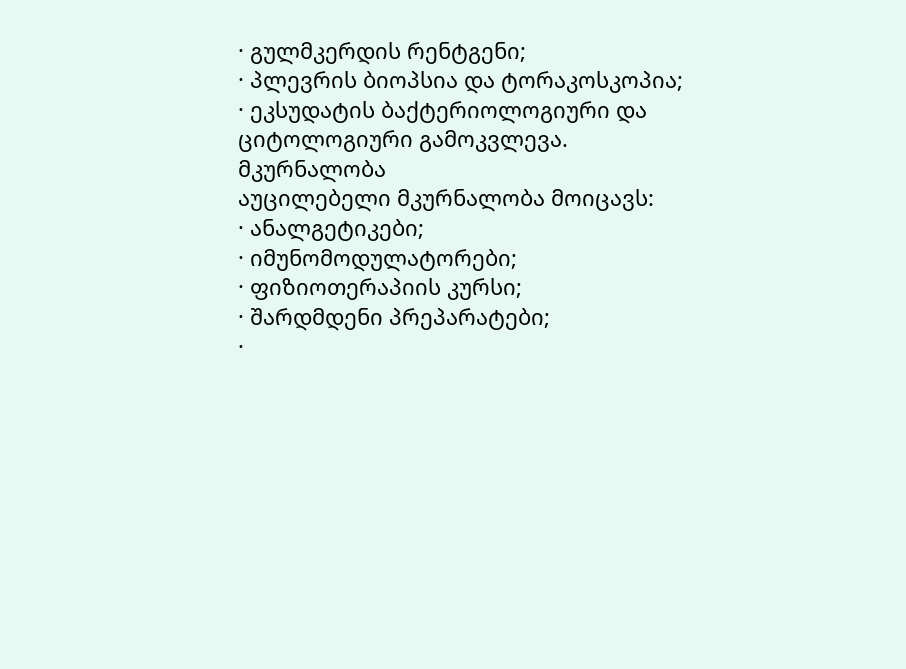· გულმკერდის რენტგენი;
· პლევრის ბიოპსია და ტორაკოსკოპია;
· ეკსუდატის ბაქტერიოლოგიური და ციტოლოგიური გამოკვლევა.
მკურნალობა
აუცილებელი მკურნალობა მოიცავს:
· ანალგეტიკები;
· იმუნომოდულატორები;
· ფიზიოთერაპიის კურსი;
· შარდმდენი პრეპარატები;
·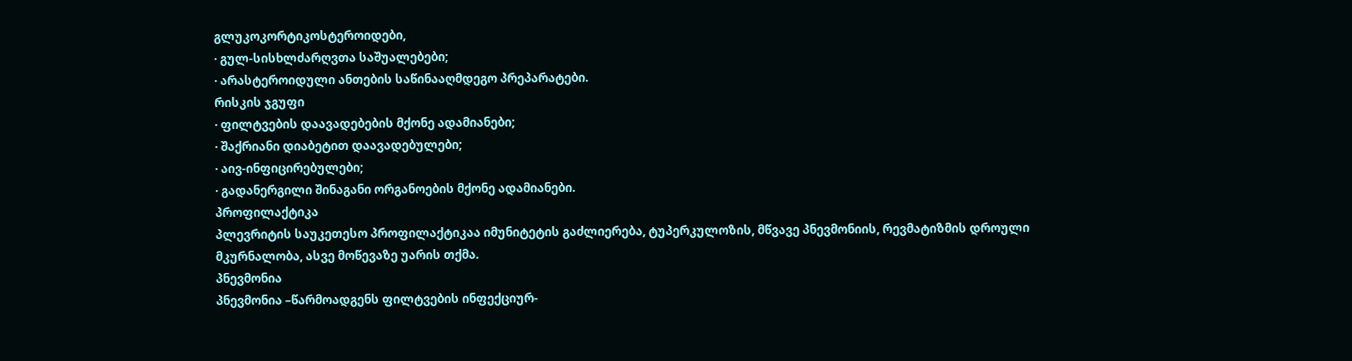გლუკოკორტიკოსტეროიდები,
· გულ-სისხლძარღვთა საშუალებები;
· არასტეროიდული ანთების საწინააღმდეგო პრეპარატები.
რისკის ჯგუფი
· ფილტვების დაავადებების მქონე ადამიანები;
· შაქრიანი დიაბეტით დაავადებულები;
· აივ-ინფიცირებულები;
· გადანერგილი შინაგანი ორგანოების მქონე ადამიანები.
პროფილაქტიკა
პლევრიტის საუკეთესო პროფილაქტიკაა იმუნიტეტის გაძლიერება, ტუპერკულოზის, მწვავე პნევმონიის, რევმატიზმის დროული მკურნალობა, ასვე მოწევაზე უარის თქმა.
პნევმონია
პნევმონია –წარმოადგენს ფილტვების ინფექციურ-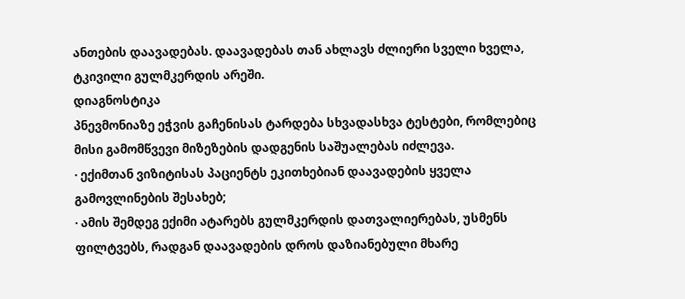ანთების დაავადებას. დაავადებას თან ახლავს ძლიერი სველი ხველა, ტკივილი გულმკერდის არეში.
დიაგნოსტიკა
პნევმონიაზე ეჭვის გაჩენისას ტარდება სხვადასხვა ტესტები, რომლებიც მისი გამომწვევი მიზეზების დადგენის საშუალებას იძლევა.
· ექიმთან ვიზიტისას პაციენტს ეკითხებიან დაავადების ყველა გამოვლინების შესახებ;
· ამის შემდეგ ექიმი ატარებს გულმკერდის დათვალიერებას, უსმენს ფილტვებს, რადგან დაავადების დროს დაზიანებული მხარე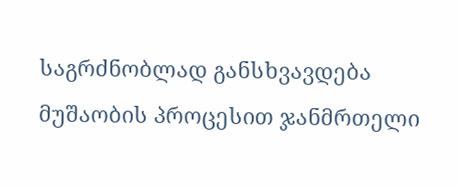საგრძნობლად განსხვავდება მუშაობის პროცესით ჯანმრთელი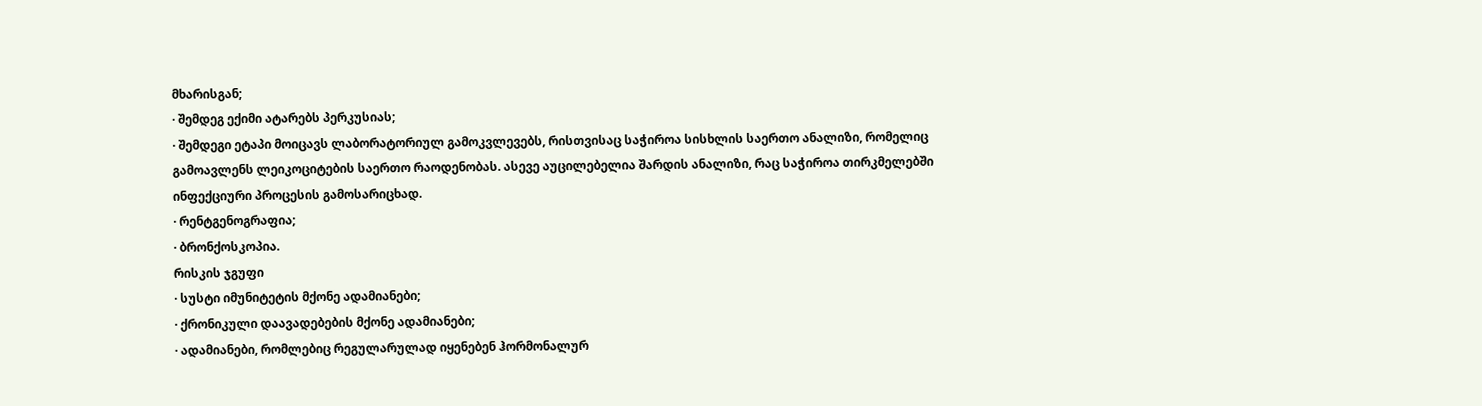მხარისგან;
· შემდეგ ექიმი ატარებს პერკუსიას;
· შემდეგი ეტაპი მოიცავს ლაბორატორიულ გამოკვლევებს, რისთვისაც საჭიროა სისხლის საერთო ანალიზი, რომელიც გამოავლენს ლეიკოციტების საერთო რაოდენობას. ასევე აუცილებელია შარდის ანალიზი, რაც საჭიროა თირკმელებში ინფექციური პროცესის გამოსარიცხად.
· რენტგენოგრაფია;
· ბრონქოსკოპია.
რისკის ჯგუფი
· სუსტი იმუნიტეტის მქონე ადამიანები;
· ქრონიკული დაავადებების მქონე ადამიანები;
· ადამიანები, რომლებიც რეგულარულად იყენებენ ჰორმონალურ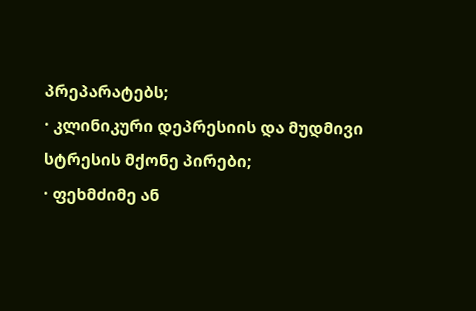პრეპარატებს;
· კლინიკური დეპრესიის და მუდმივი სტრესის მქონე პირები;
· ფეხმძიმე ან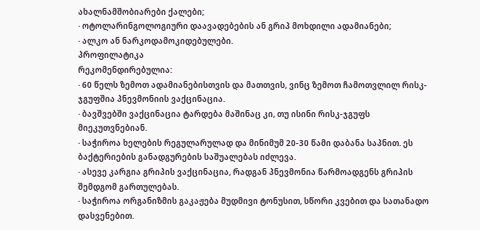ახალნამშობიარები ქალები;
· ოტოლარინგოლოგიური დაავადებების ან გრიპ მოხდილი ადამიანები;
· ალკო ან ნარკოდამოკიდებულები.
პროფილატიკა
რეკომენდირებულია:
· 60 წელს ზემოთ ადამიანებისთვის და მათთვის, ვინც ზემოთ ჩამოთვლილ რისკ-ჯგუფშია პნევმონიის ვაქცინაცია.
· ბავშვებში ვაქცინაცია ტარდება მაშინაც კი, თუ ისინი რისკ-ჯგუფს მიეკუთვნებიან.
· საჭიროა ხელების რეგულარულად და მინიმუმ 20-30 წამი დაბანა საპნით. ეს ბაქტერიების განადგურების საშუალებას იძლევა.
· ასევე კარგია გრიპის ვაქცინაცია, რადგან პნევმონია წარმოადგენს გრიპის შემდგომ გართულებას.
· საჭიროა ორგანიზმის გაკაჟება მუდმივი ტონუსით, სწორი კვებით და სათანადო დასვენებით.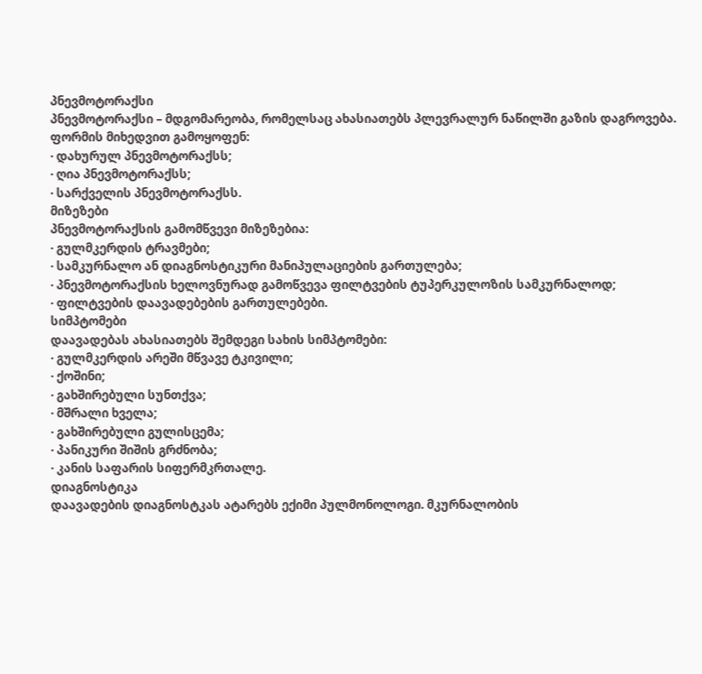პნევმოტორაქსი
პნევმოტორაქსი – მდგომარეობა, რომელსაც ახასიათებს პლევრალურ ნაწილში გაზის დაგროვება.
ფორმის მიხედვით გამოყოფენ:
· დახურულ პნევმოტორაქსს;
· ღია პნევმოტორაქსს;
· სარქველის პნევმოტორაქსს.
მიზეზები
პნევმოტორაქსის გამომწვევი მიზეზებია:
· გულმკერდის ტრავმები;
· სამკურნალო ან დიაგნოსტიკური მანიპულაციების გართულება;
· პნევმოტორაქსის ხელოვნურად გამოწვევა ფილტვების ტუპერკულოზის სამკურნალოდ;
· ფილტვების დაავადებების გართულებები.
სიმპტომები
დაავადებას ახასიათებს შემდეგი სახის სიმპტომები:
· გულმკერდის არეში მწვავე ტკივილი;
· ქოშინი;
· გახშირებული სუნთქვა;
· მშრალი ხველა;
· გახშირებული გულისცემა;
· პანიკური შიშის გრძნობა;
· კანის საფარის სიფერმკრთალე.
დიაგნოსტიკა
დაავადების დიაგნოსტკას ატარებს ექიმი პულმონოლოგი. მკურნალობის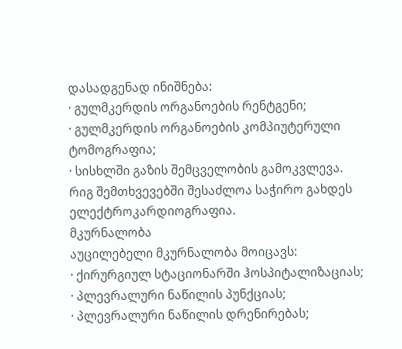დასადგენად ინიშნება:
· გულმკერდის ორგანოების რენტგენი;
· გულმკერდის ორგანოების კომპიუტერული ტომოგრაფია;
· სისხლში გაზის შემცველობის გამოკვლევა.
რიგ შემთხვევებში შესაძლოა საჭირო გახდეს ელექტროკარდიოგრაფია.
მკურნალობა
აუცილებელი მკურნალობა მოიცავს:
· ქირურგიულ სტაციონარში ჰოსპიტალიზაციას;
· პლევრალური ნაწილის პუნქციას;
· პლევრალური ნაწილის დრენირებას;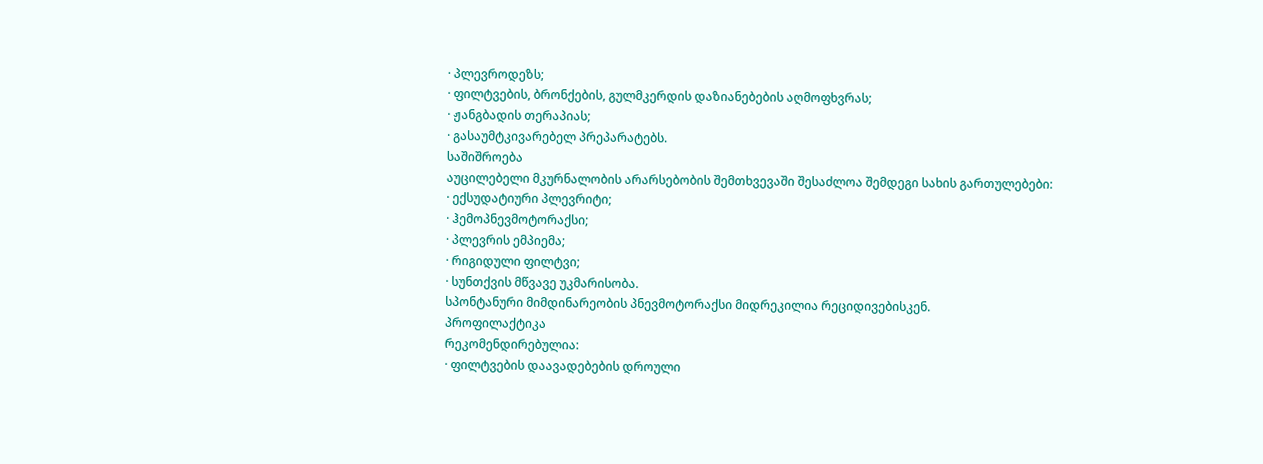· პლევროდეზს;
· ფილტვების, ბრონქების, გულმკერდის დაზიანებების აღმოფხვრას;
· ჟანგბადის თერაპიას;
· გასაუმტკივარებელ პრეპარატებს.
საშიშროება
აუცილებელი მკურნალობის არარსებობის შემთხვევაში შესაძლოა შემდეგი სახის გართულებები:
· ექსუდატიური პლევრიტი;
· ჰემოპნევმოტორაქსი;
· პლევრის ემპიემა;
· რიგიდული ფილტვი;
· სუნთქვის მწვავე უკმარისობა.
სპონტანური მიმდინარეობის პნევმოტორაქსი მიდრეკილია რეციდივებისკენ.
პროფილაქტიკა
რეკომენდირებულია:
· ფილტვების დაავადებების დროული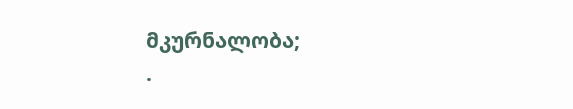მკურნალობა;
·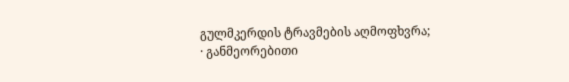გულმკერდის ტრავმების აღმოფხვრა;
· განმეორებითი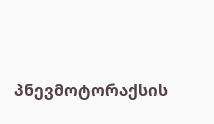პნევმოტორაქსის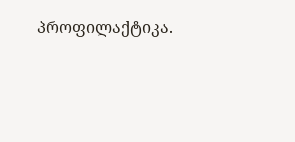პროფილაქტიკა.